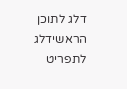דלג לתוכן הראשידלג לתפריט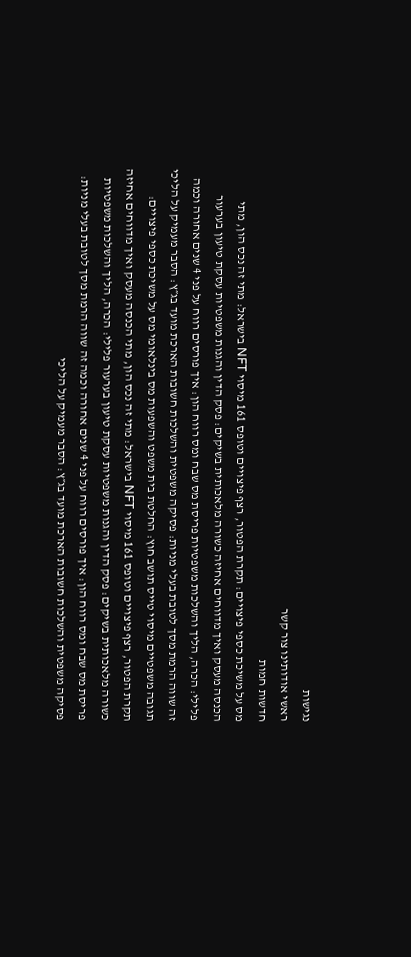נגישות
ראשי אודותינו צור קשר
חדשות חמות
מס על משיכת כספי פיצויים: תקרת הפטור, רצף פיצויים וטופס 161 מיסוי NFT בישראל: מתי זה נכס הון, מתי הכנסה מעסק ואיך מדווחים אחיזה כשורה מלאכותית בשיקים: פסק הדין והגנות משפטיות עסקת טיעון בערעור פלילי: הכרה, הליך והשלכות משפטיות פריסת מס שבח ומס רווח הון: איך פורסים רווח על פני 4 שנים אחורה וכמה זה שווה הרמת מסך לטובת בעלי מניות: פסיקה משפטית והשלכות חשובות הארכת מועד בג״ץ: הסבר מעמיק על הליכי תגובה משפטיים מיסוי טייס תושב חוץ: החלטת בית משפט והשפעות מס בינלאומי מס על משיכת כספי פיצויים: תקרת הפטור, רצף פיצויים וטופס 161 מיסוי NFT בישראל: מתי זה נכס הון, מתי הכנסה מעסק ואיך מדווחים אחיזה כשורה מלאכותית בשיקים: פסק הדין והגנות משפטיות עסקת טיעון בערעור פלילי: הכרה, הליך והשלכות משפטיות פריסת מס שבח ומס רווח הון: איך פורסים רווח על פני 4 שנים אחורה וכמה זה שווה הרמת מסך לטובת בעלי מניות: פסיקה משפטית והשלכות חשובות הארכת מועד בג״ץ: הסבר מעמיק על הליכי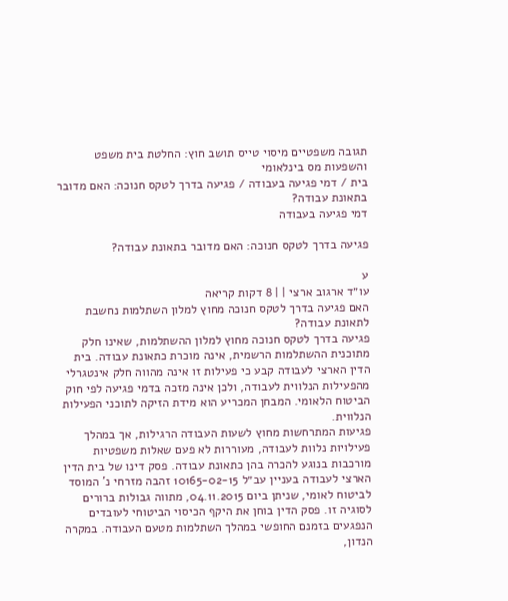תגובה משפטיים מיסוי טייס תושב חוץ: החלטת בית משפט והשפעות מס בינלאומי
בית / דמי פגיעה בעבודה / פגיעה בדרך לטקס חנוכה: האם מדובר בתאונת עבודה?
דמי פגיעה בעבודה

פגיעה בדרך לטקס חנוכה: האם מדובר בתאונת עבודה?

ע
עו״ד ארגוב ארצי | | 8 דקות קריאה
האם פגיעה בדרך לטקס חנוכה מחוץ למלון השתלמות נחשבת לתאונת עבודה?
פגיעה בדרך לטקס חנוכה מחוץ למלון ההשתלמות, שאינו חלק מתוכנית ההשתלמות הרשמית, אינה מוכרת כתאונת עבודה. בית הדין הארצי לעבודה קבע כי פעילות זו אינה מהווה חלק אינטגרלי מהפעילות הנלווית לעבודה, ולכן אינה מזכה בדמי פגיעה לפי חוק הביטוח הלאומי. המבחן המכריע הוא מידת הזיקה לתוכני הפעילות הנלווית.
פגיעות המתרחשות מחוץ לשעות העבודה הרגילות, אך במהלך פעילויות נלוות לעבודה, מעוררות לא פעם שאלות משפטיות מורכבות בנוגע להכרה בהן כתאונת עבודה. פסק דינו של בית הדין הארצי לעבודה בעניין עב״ל 10165-02-15 זהבה מזרחי נ' המוסד לביטוח לאומי, שניתן ביום 04.11.2015, מתווה גבולות ברורים לסוגיה זו. פסק הדין בוחן את היקף הכיסוי הביטוחי לעובדים הנפגעים בזמנם החופשי במהלך השתלמות מטעם העבודה. במקרה הנדון,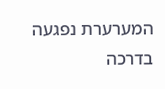המערערת נפגעה בדרכה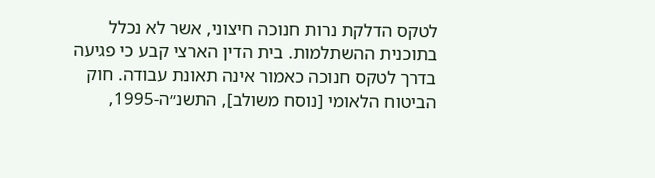לטקס הדלקת נרות חנוכה חיצוני, אשר לא נכלל בתוכנית ההשתלמות. בית הדין הארצי קבע כי פגיעה בדרך לטקס חנוכה כאמור אינה תאונת עבודה. חוק הביטוח הלאומי [נוסח משולב], התשנ״ה-1995,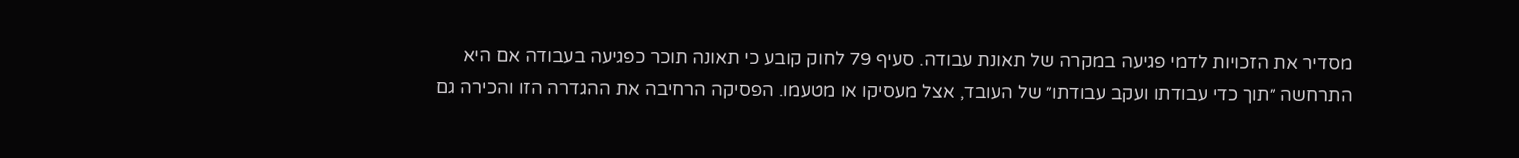מסדיר את הזכויות לדמי פגיעה במקרה של תאונת עבודה. סעיף 79 לחוק קובע כי תאונה תוכר כפגיעה בעבודה אם היא התרחשה ״תוך כדי עבודתו ועקב עבודתו״ של העובד, אצל מעסיקו או מטעמו. הפסיקה הרחיבה את ההגדרה הזו והכירה גם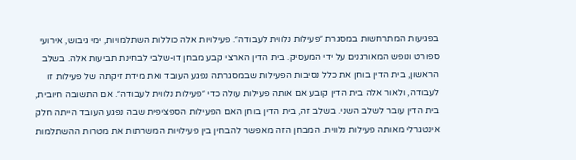בפגיעות המתרחשות במסגרת ״פעילות נלווית לעבודה״. פעילויות אלה כוללות השתלמויות, ימי גיבוש, אירועי ספורט ונופש המאורגנים על ידי המעסיק. בית הדין הארצי קבע מבחן דו-שלבי לבחינת תביעות אלה. בשלב הראשון, בית הדין בוחן את כלל נסיבות הפעילות שבמסגרתה נפגע העובד ואת מידת זיקתה של פעילות זו לעבודה, ולאור אלה בית הדין קובע אם אותה פעילות עולה כדי ״פעילות נלווית לעבודה״. אם התשובה חיובית, בית הדין עובר לשלב השני. בשלב זה, בית הדין בוחן האם הפעילות הספציפית שבה נפגע העובד הייתה חלק אינטגרלי מאותה פעילות נלווית. המבחן הזה מאפשר להבחין בין פעילויות המשרתות את מטרות ההשתלמות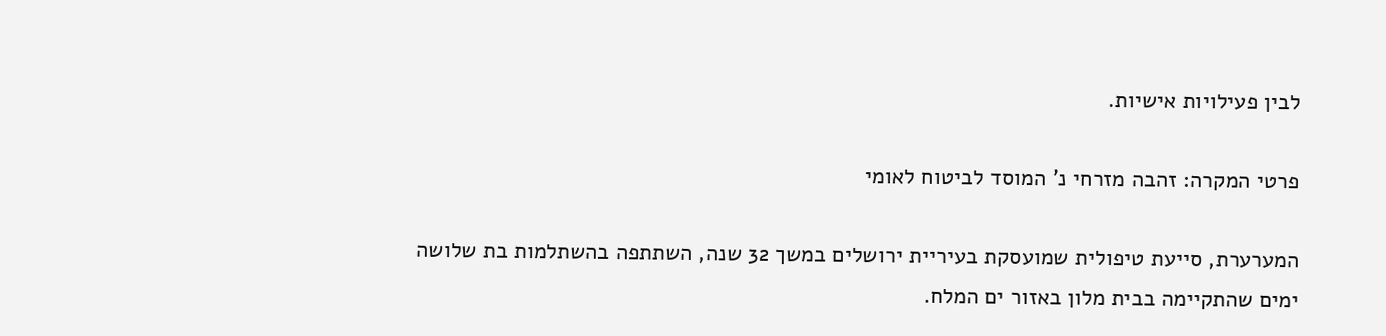לבין פעילויות אישיות.

פרטי המקרה: זהבה מזרחי נ' המוסד לביטוח לאומי

המערערת, סייעת טיפולית שמועסקת בעיריית ירושלים במשך 32 שנה, השתתפה בהשתלמות בת שלושה ימים שהתקיימה בבית מלון באזור ים המלח.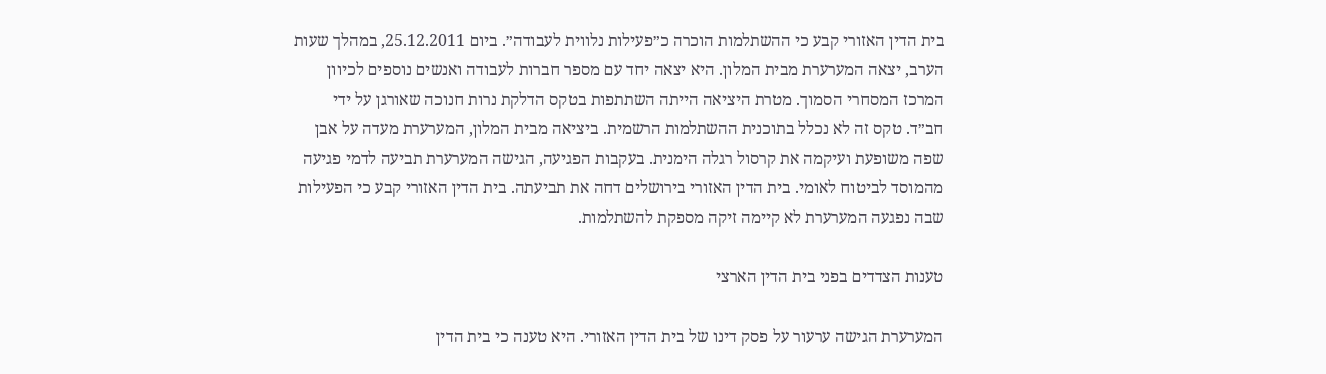בית הדין האזורי קבע כי ההשתלמות הוכרה כ״פעילות נלווית לעבודה״. ביום 25.12.2011, במהלך שעות הערב, יצאה המערערת מבית המלון. היא יצאה יחד עם מספר חברות לעבודה ואנשים נוספים לכיוון המרכז המסחרי הסמוך. מטרת היציאה הייתה השתתפות בטקס הדלקת נרות חנוכה שאורגן על ידי חב״ד. טקס זה לא נכלל בתוכנית ההשתלמות הרשמית. ביציאה מבית המלון, המערערת מעדה על אבן שפה משופעת ועיקמה את קרסול רגלה הימנית. בעקבות הפגיעה, הגישה המערערת תביעה לדמי פגיעה מהמוסד לביטוח לאומי. בית הדין האזורי בירושלים דחה את תביעתה. בית הדין האזורי קבע כי הפעילות שבה נפגעה המערערת לא קיימה זיקה מספקת להשתלמות.

טענות הצדדים בפני בית הדין הארצי

המערערת הגישה ערעור על פסק דינו של בית הדין האזורי. היא טענה כי בית הדין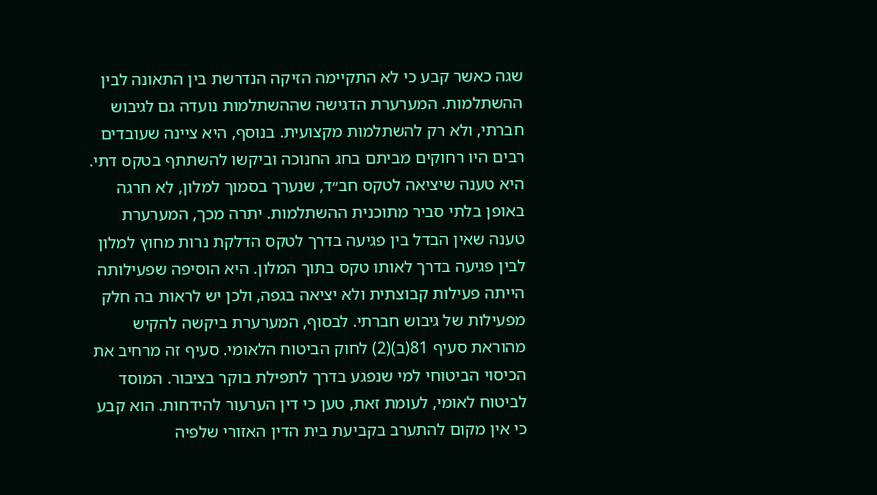שגה כאשר קבע כי לא התקיימה הזיקה הנדרשת בין התאונה לבין ההשתלמות. המערערת הדגישה שההשתלמות נועדה גם לגיבוש חברתי, ולא רק להשתלמות מקצועית. בנוסף, היא ציינה שעובדים רבים היו רחוקים מביתם בחג החנוכה וביקשו להשתתף בטקס דתי. היא טענה שיציאה לטקס חב״ד, שנערך בסמוך למלון, לא חרגה באופן בלתי סביר מתוכנית ההשתלמות. יתרה מכך, המערערת טענה שאין הבדל בין פגיעה בדרך לטקס הדלקת נרות מחוץ למלון לבין פגיעה בדרך לאותו טקס בתוך המלון. היא הוסיפה שפעילותה הייתה פעילות קבוצתית ולא יציאה בגפה, ולכן יש לראות בה חלק מפעילות של גיבוש חברתי. לבסוף, המערערת ביקשה להקיש מהוראת סעיף 81(ב)(2) לחוק הביטוח הלאומי. סעיף זה מרחיב את הכיסוי הביטוחי למי שנפגע בדרך לתפילת בוקר בציבור. המוסד לביטוח לאומי, לעומת זאת, טען כי דין הערעור להידחות. הוא קבע כי אין מקום להתערב בקביעת בית הדין האזורי שלפיה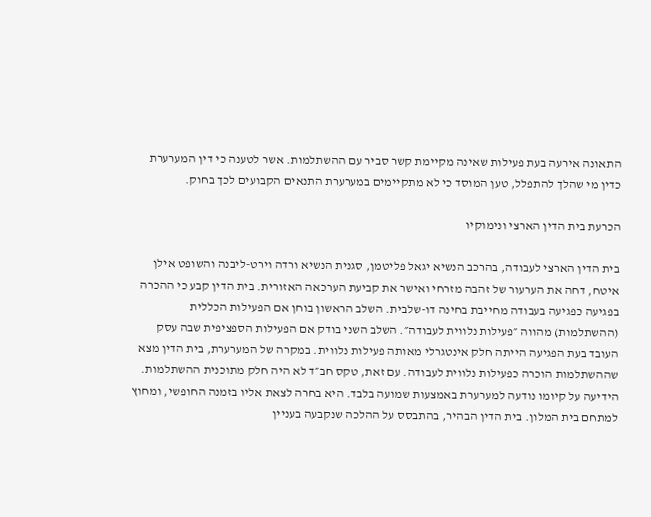התאונה אירעה בעת פעילות שאינה מקיימת קשר סביר עם ההשתלמות. אשר לטענה כי דין המערערת כדין מי שהלך להתפלל, טען המוסד כי לא מתקיימים במערערת התנאים הקבועים לכך בחוק.

הכרעת בית הדין הארצי ונימוקיו

בית הדין הארצי לעבודה, בהרכב הנשיא יגאל פליטמן, סגנית הנשיא ורדה וירט-ליבנה והשופט אילן איטח, דחה את הערעור של זהבה מזרחי ואישר את קביעת הערכאה האזורית. בית הדין קבע כי ההכרה בפגיעה כפגיעה בעבודה מחייבת בחינה דו-שלבית. השלב הראשון בוחן אם הפעילות הכללית (ההשתלמות) מהווה ״פעילות נלווית לעבודה״. השלב השני בודק אם הפעילות הספציפית שבה עסק העובד בעת הפגיעה הייתה חלק אינטגרלי מאותה פעילות נלווית. במקרה של המערערת, בית הדין מצא שההשתלמות הוכרה כפעילות נלווית לעבודה. עם זאת, טקס חב״ד לא היה חלק מתוכנית ההשתלמות. הידיעה על קיומו נודעה למערערת באמצעות שמועה בלבד. היא בחרה לצאת אליו בזמנה החופשי, ומחוץ למתחם בית המלון. בית הדין הבהיר, בהתבסס על ההלכה שנקבעה בעניין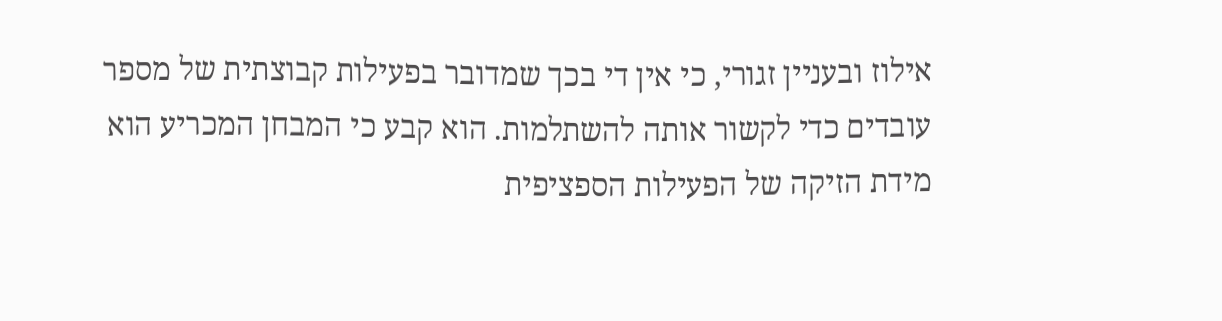אילוז ובעניין זגורי, כי אין די בכך שמדובר בפעילות קבוצתית של מספר עובדים כדי לקשור אותה להשתלמות. הוא קבע כי המבחן המכריע הוא מידת הזיקה של הפעילות הספציפית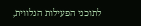לתוכני הפעילות הנלווית,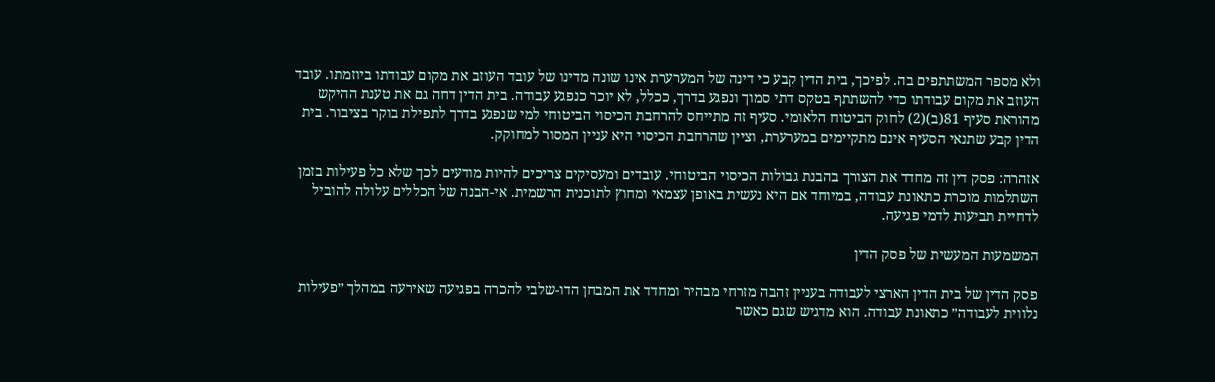ולא מספר המשתתפים בה. לפיכך, בית הדין קבע כי דינה של המערערת אינו שונה מדינו של עובד העוזב את מקום עבודתו ביוזמתו. עובד העוזב את מקום עבודתו כדי להשתתף בטקס דתי סמוך ונפגע בדרך, ככלל, לא יוכר כנפגע עבודה. בית הדין דחה גם את טענת ההיקש מהוראת סעיף 81(ב)(2) לחוק הביטוח הלאומי. סעיף זה מתייחס להרחבת הכיסוי הביטוחי למי שנפגע בדרך לתפילת בוקר בציבור. בית הדין קבע שתנאי הסעיף אינם מתקיימים במערערת, וציין שהרחבת הכיסוי היא עניין המסור למחוקק.

אזהרה: פסק דין זה מחדד את הצורך בהבנת גבולות הכיסוי הביטוחי. עובדים ומעסיקים צריכים להיות מודעים לכך שלא כל פעילות בזמן השתלמות מוכרת כתאונת עבודה, במיוחד אם היא נעשית באופן עצמאי ומחוץ לתוכנית הרשמית. אי-הבנה של הכללים עלולה להוביל לדחיית תביעות לדמי פגיעה.

המשמעות המעשית של פסק הדין

פסק הדין של בית הדין הארצי לעבודה בעניין זהבה מזרחי מבהיר ומחדד את המבחן הדו-שלבי להכרה בפגיעה שאירעה במהלך ״פעילות נלווית לעבודה״ כתאונת עבודה. הוא מדגיש שגם כאשר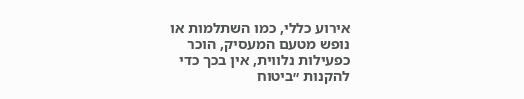אירוע כללי, כמו השתלמות או נופש מטעם המעסיק, הוכר כפעילות נלווית, אין בכך כדי להקנות ״ביטוח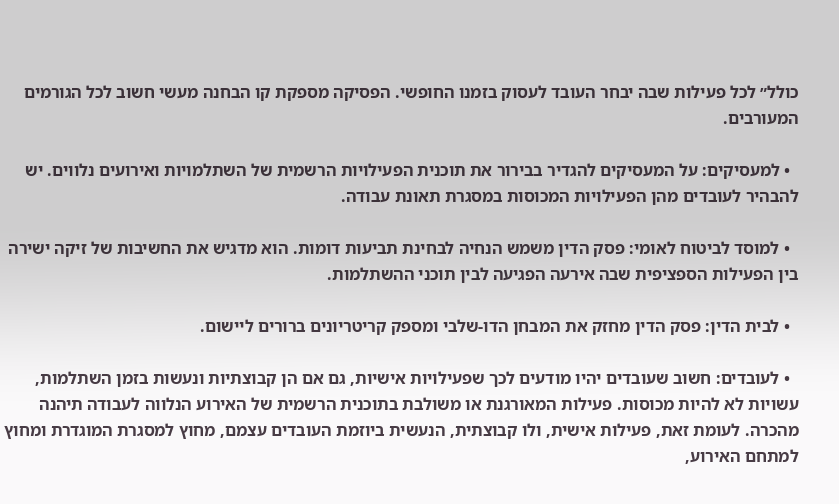כולל״ לכל פעילות שבה יבחר העובד לעסוק בזמנו החופשי. הפסיקה מספקת קו הבחנה מעשי חשוב לכל הגורמים המעורבים.

  • למעסיקים: על המעסיקים להגדיר בבירור את תוכנית הפעילויות הרשמית של השתלמויות ואירועים נלווים. יש להבהיר לעובדים מהן הפעילויות המכוסות במסגרת תאונת עבודה.

  • למוסד לביטוח לאומי: פסק הדין משמש הנחיה לבחינת תביעות דומות. הוא מדגיש את החשיבות של זיקה ישירה בין הפעילות הספציפית שבה אירעה הפגיעה לבין תוכני ההשתלמות.

  • לבית הדין: פסק הדין מחזק את המבחן הדו-שלבי ומספק קריטריונים ברורים ליישום.

  • לעובדים: חשוב שעובדים יהיו מודעים לכך שפעילויות אישיות, גם אם הן קבוצתיות ונעשות בזמן השתלמות, עשויות לא להיות מכוסות. פעילות המאורגנת או משולבת בתוכנית הרשמית של האירוע הנלווה לעבודה תיהנה מהכרה. לעומת זאת, פעילות אישית, ולו קבוצתית, הנעשית ביוזמת העובדים עצמם, מחוץ למסגרת המוגדרת ומחוץ למתחם האירוע,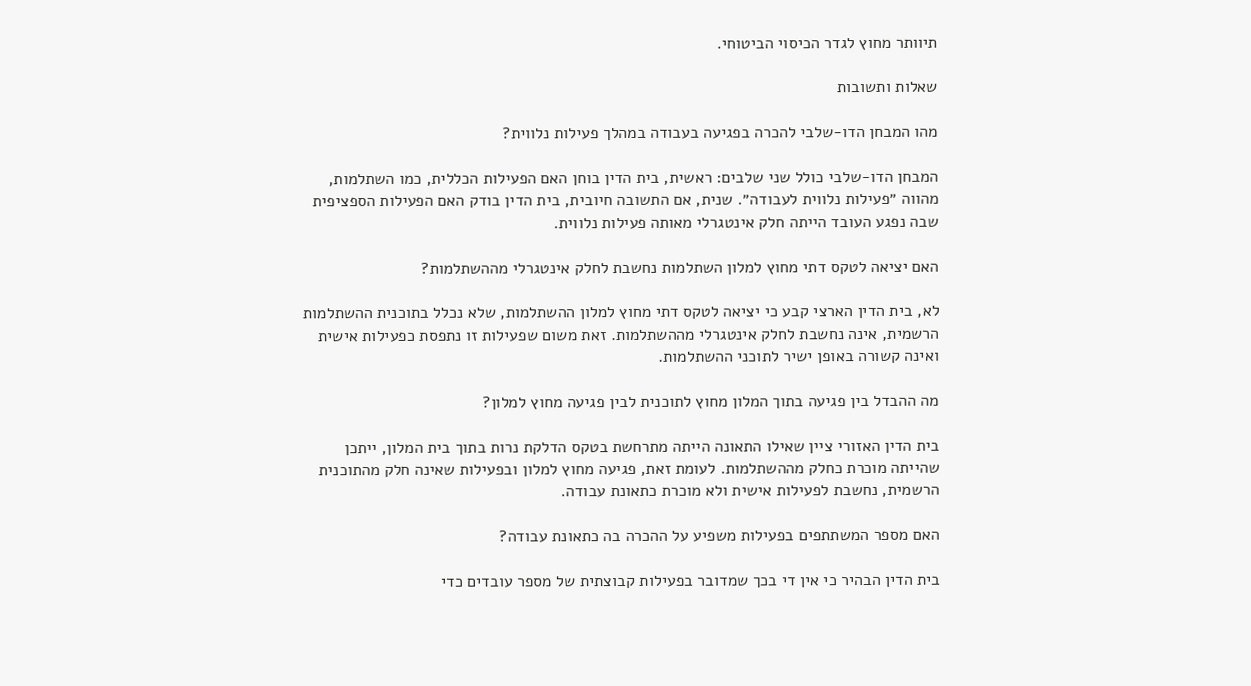תיוותר מחוץ לגדר הכיסוי הביטוחי.

שאלות ותשובות

מהו המבחן הדו-שלבי להכרה בפגיעה בעבודה במהלך פעילות נלווית?

המבחן הדו-שלבי כולל שני שלבים: ראשית, בית הדין בוחן האם הפעילות הכללית, כמו השתלמות, מהווה ״פעילות נלווית לעבודה״. שנית, אם התשובה חיובית, בית הדין בודק האם הפעילות הספציפית שבה נפגע העובד הייתה חלק אינטגרלי מאותה פעילות נלווית.

האם יציאה לטקס דתי מחוץ למלון השתלמות נחשבת לחלק אינטגרלי מההשתלמות?

לא, בית הדין הארצי קבע כי יציאה לטקס דתי מחוץ למלון ההשתלמות, שלא נכלל בתוכנית ההשתלמות הרשמית, אינה נחשבת לחלק אינטגרלי מההשתלמות. זאת משום שפעילות זו נתפסת כפעילות אישית ואינה קשורה באופן ישיר לתוכני ההשתלמות.

מה ההבדל בין פגיעה בתוך המלון מחוץ לתוכנית לבין פגיעה מחוץ למלון?

בית הדין האזורי ציין שאילו התאונה הייתה מתרחשת בטקס הדלקת נרות בתוך בית המלון, ייתכן שהייתה מוכרת כחלק מההשתלמות. לעומת זאת, פגיעה מחוץ למלון ובפעילות שאינה חלק מהתוכנית הרשמית, נחשבת לפעילות אישית ולא מוכרת כתאונת עבודה.

האם מספר המשתתפים בפעילות משפיע על ההכרה בה כתאונת עבודה?

בית הדין הבהיר כי אין די בכך שמדובר בפעילות קבוצתית של מספר עובדים כדי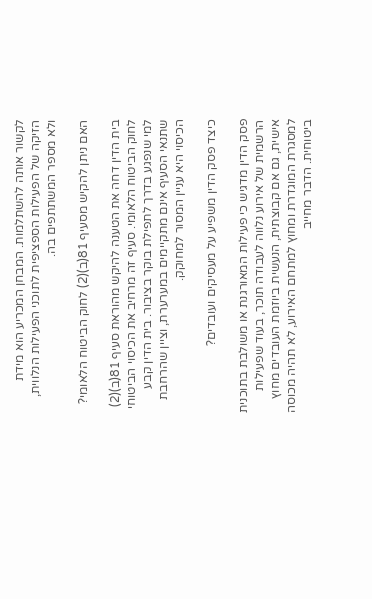לקשור אותה להשתלמות. המבחן המכריע הוא מידת הזיקה של הפעילות הספציפית לתוכני הפעילות הנלווית, ולא מספר המשתתפים בה.

האם ניתן להקיש מסעיף 81(ב)(2) לחוק הביטוח הלאומי?

בית הדין דחה את הטענה להיקש מהוראת סעיף 81(ב)(2) לחוק הביטוח הלאומי. סעיף זה מרחיב את הכיסוי הביטוחי למי שנפגע בדרך לתפילת בוקר בציבור. בית הדין קבע שתנאי הסעיף אינם מתקיימים במערערת, וציין שהרחבת הכיסוי היא עניין המסור למחוקק.

כיצד פסק הדין משפיע על מעסיקים ועובדים?

פסק הדין מדגיש כי פעילות המאורגנת או משולבת בתוכנית הרשמית של אירוע נלווה לעבודה תוכר, בעוד שפעילות אישית, גם אם קבוצתית, הנעשית ביוזמת העובדים מחוץ למסגרת המוגדרת ומחוץ למתחם האירוע, לא תהיה מכוסה ביטוחית. הדבר מחייב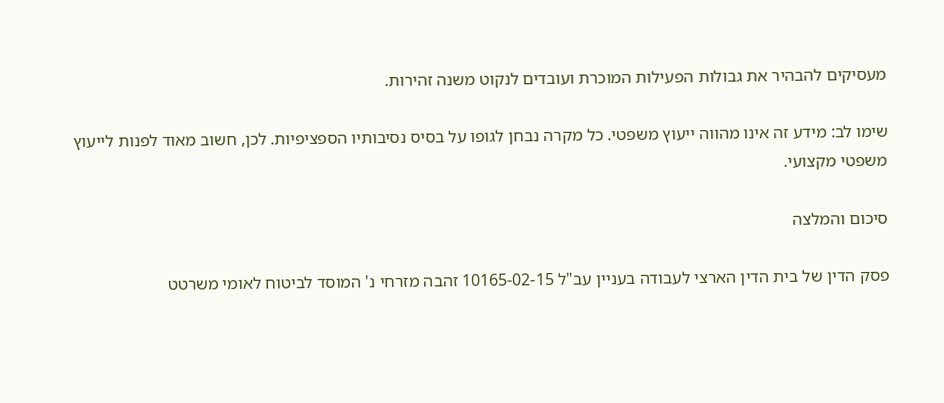מעסיקים להבהיר את גבולות הפעילות המוכרת ועובדים לנקוט משנה זהירות.

שימו לב: מידע זה אינו מהווה ייעוץ משפטי. כל מקרה נבחן לגופו על בסיס נסיבותיו הספציפיות. לכן, חשוב מאוד לפנות לייעוץ משפטי מקצועי.

סיכום והמלצה

פסק הדין של בית הדין הארצי לעבודה בעניין עב"ל 10165-02-15 זהבה מזרחי נ' המוסד לביטוח לאומי משרטט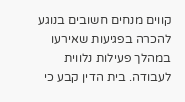קווים מנחים חשובים בנוגע להכרה בפגיעות שאירעו במהלך פעילות נלווית לעבודה. בית הדין קבע כי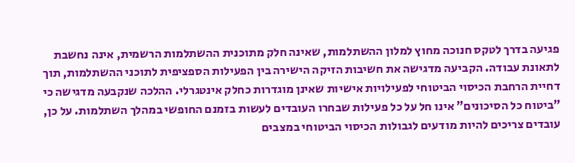פגיעה בדרך לטקס חנוכה מחוץ למלון ההשתלמות, שאינה חלק מתוכנית ההשתלמות הרשמית, אינה נחשבת לתאונת עבודה. הקביעה מדגישה את חשיבות הזיקה הישירה בין הפעילות הספציפית לתוכני ההשתלמות, תוך דחיית הרחבת הכיסוי הביטוחי לפעילויות אישיות שאינן מוגדרות כחלק אינטגרלי. ההלכה שנקבעה מדגישה כי "ביטוח כל הסיכונים" אינו חל על כל פעילות שבחרו העובדים לעשות בזמנם החופשי במהלך השתלמות. על כן, עובדים צריכים להיות מודעים לגבולות הכיסוי הביטוחי במצבים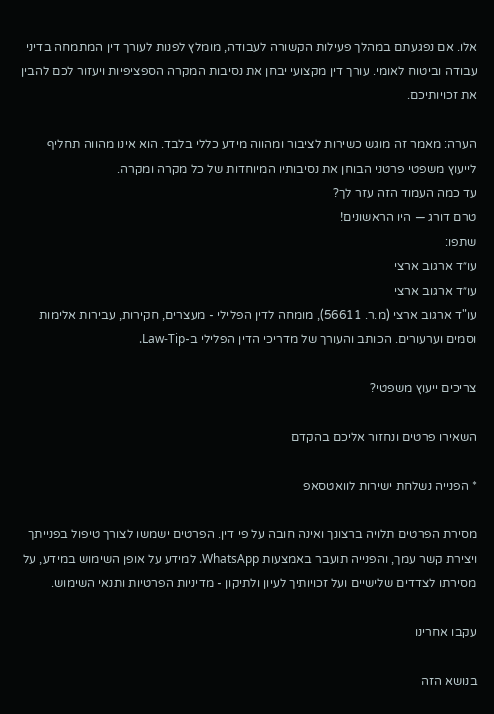אלו. אם נפגעתם במהלך פעילות הקשורה לעבודה, מומלץ לפנות לעורך דין המתמחה בדיני עבודה וביטוח לאומי. עורך דין מקצועי יבחן את נסיבות המקרה הספציפיות ויעזור לכם להבין את זכויותיכם.

הערה: מאמר זה מוגש כשירות לציבור ומהווה מידע כללי בלבד. הוא אינו מהווה תחליף לייעוץ משפטי פרטני הבוחן את נסיבותיו המיוחדות של כל מקרה ומקרה.
עד כמה העמוד הזה עזר לך?
טרם דורג — היו הראשונים!
שתפו:
עו״ד ארגוב ארצי
עו״ד ארגוב ארצי
עו"ד ארגוב ארצי (מ.ר. 56611), מומחה לדין הפלילי - מעצרים, חקירות, עבירות אלימות וסמים וערעורים. הכותב והעורך של מדריכי הדין הפלילי ב-Law-Tip.

צריכים ייעוץ משפטי?

השאירו פרטים ונחזור אליכם בהקדם

* הפנייה נשלחת ישירות לוואטסאפ

מסירת הפרטים תלויה ברצונך ואינה חובה על פי דין. הפרטים ישמשו לצורך טיפול בפנייתך ויצירת קשר עמך, והפנייה תועבר באמצעות WhatsApp. למידע על אופן השימוש במידע, על מסירתו לצדדים שלישיים ועל זכויותיך לעיון ולתיקון - מדיניות הפרטיות ותנאי השימוש.

עקבו אחרינו

בנושא הזה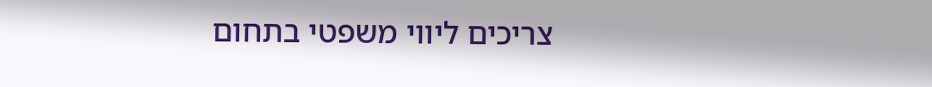צריכים ליווי משפטי בתחום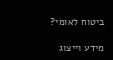ביטוח לאומי?

מידע וייצוג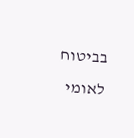בביטוח לאומי